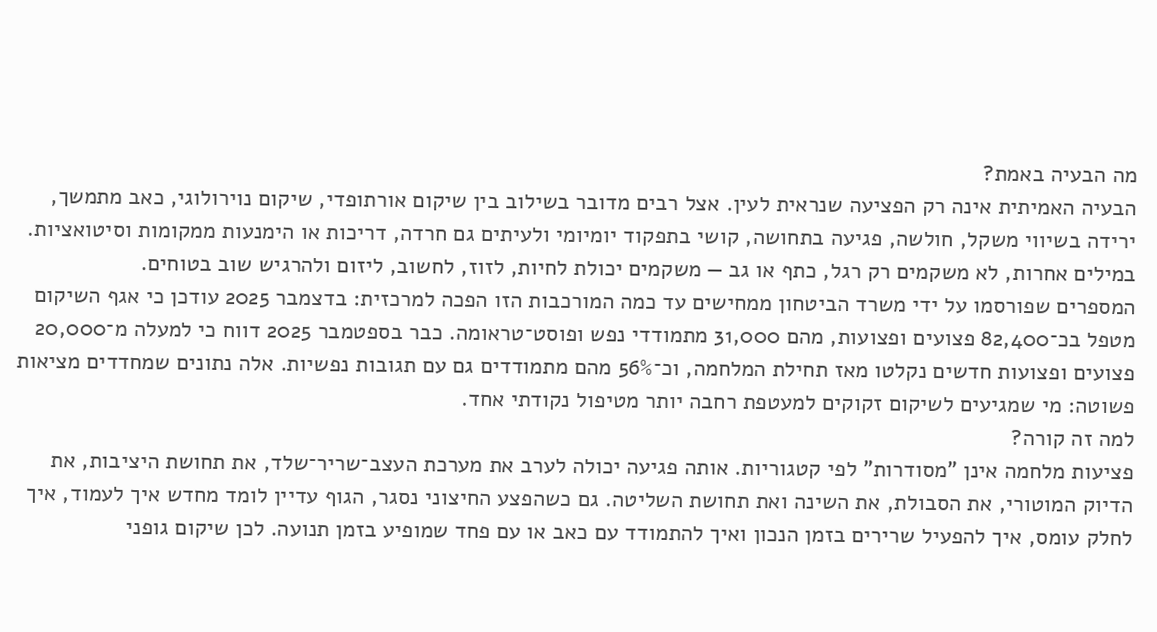מה הבעיה באמת?
הבעיה האמיתית אינה רק הפציעה שנראית לעין. אצל רבים מדובר בשילוב בין שיקום אורתופדי, שיקום נוירולוגי, כאב מתמשך, ירידה בשיווי משקל, חולשה, פגיעה בתחושה, קושי בתפקוד יומיומי ולעיתים גם חרדה, דריכות או הימנעות ממקומות וסיטואציות. במילים אחרות, לא משקמים רק רגל, כתף או גב — משקמים יכולת לחיות, לזוז, לחשוב, ליזום ולהרגיש שוב בטוחים.
המספרים שפורסמו על ידי משרד הביטחון ממחישים עד כמה המורכבות הזו הפכה למרכזית: בדצמבר 2025 עודכן כי אגף השיקום מטפל בכ־82,400 פצועים ופצועות, מהם 31,000 מתמודדי נפש ופוסט־טראומה. כבר בספטמבר 2025 דווח כי למעלה מ־20,000 פצועים ופצועות חדשים נקלטו מאז תחילת המלחמה, וכ־56% מהם מתמודדים גם עם תגובות נפשיות. אלה נתונים שמחדדים מציאות פשוטה: מי שמגיעים לשיקום זקוקים למעטפת רחבה יותר מטיפול נקודתי אחד.
למה זה קורה?
פציעות מלחמה אינן "מסודרות" לפי קטגוריות. אותה פגיעה יכולה לערב את מערכת העצב־שריר־שלד, את תחושת היציבות, את הדיוק המוטורי, את הסבולת, את השינה ואת תחושת השליטה. גם כשהפצע החיצוני נסגר, הגוף עדיין לומד מחדש איך לעמוד, איך לחלק עומס, איך להפעיל שרירים בזמן הנכון ואיך להתמודד עם כאב או עם פחד שמופיע בזמן תנועה. לכן שיקום גופני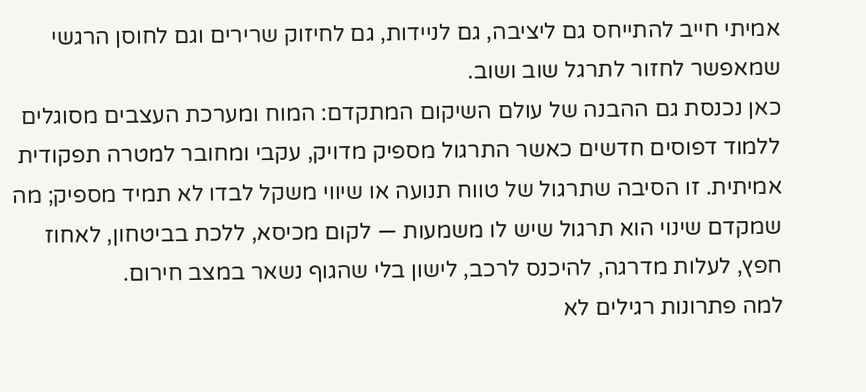אמיתי חייב להתייחס גם ליציבה, גם לניידות, גם לחיזוק שרירים וגם לחוסן הרגשי שמאפשר לחזור לתרגל שוב ושוב.
כאן נכנסת גם ההבנה של עולם השיקום המתקדם: המוח ומערכת העצבים מסוגלים ללמוד דפוסים חדשים כאשר התרגול מספיק מדויק, עקבי ומחובר למטרה תפקודית אמיתית. זו הסיבה שתרגול של טווח תנועה או שיווי משקל לבדו לא תמיד מספיק; מה שמקדם שינוי הוא תרגול שיש לו משמעות — לקום מכיסא, ללכת בביטחון, לאחוז חפץ, לעלות מדרגה, להיכנס לרכב, לישון בלי שהגוף נשאר במצב חירום.
למה פתרונות רגילים לא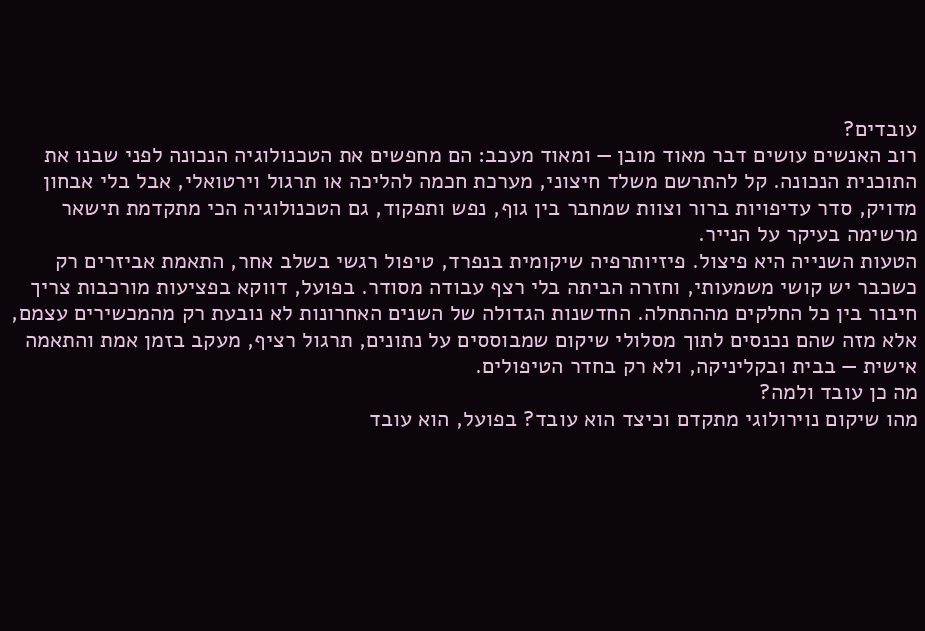עובדים?
רוב האנשים עושים דבר מאוד מובן — ומאוד מעכב: הם מחפשים את הטכנולוגיה הנכונה לפני שבנו את התוכנית הנכונה. קל להתרשם משלד חיצוני, מערכת חכמה להליכה או תרגול וירטואלי, אבל בלי אבחון מדויק, סדר עדיפויות ברור וצוות שמחבר בין גוף, נפש ותפקוד, גם הטכנולוגיה הכי מתקדמת תישאר מרשימה בעיקר על הנייר.
הטעות השנייה היא פיצול. פיזיותרפיה שיקומית בנפרד, טיפול רגשי בשלב אחר, התאמת אביזרים רק כשכבר יש קושי משמעותי, וחזרה הביתה בלי רצף עבודה מסודר. בפועל, דווקא בפציעות מורכבות צריך חיבור בין כל החלקים מההתחלה. החדשנות הגדולה של השנים האחרונות לא נובעת רק מהמכשירים עצמם, אלא מזה שהם נכנסים לתוך מסלולי שיקום שמבוססים על נתונים, תרגול רציף, מעקב בזמן אמת והתאמה אישית — בבית ובקליניקה, ולא רק בחדר הטיפולים.
מה כן עובד ולמה?
מהו שיקום נוירולוגי מתקדם וכיצד הוא עובד? בפועל, הוא עובד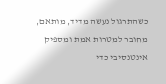כשהתרגול נעשה מדיד, מותאם, מחובר למטרות אמת ומספיק אינטנסיבי כדי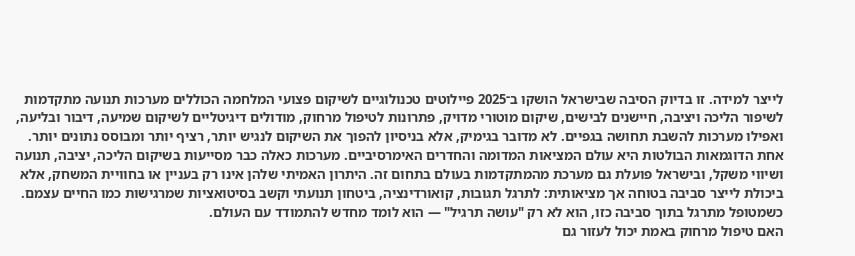לייצר למידה. זו בדיוק הסיבה שבישראל הושקו ב־2025 פיילוטים טכנולוגיים לשיקום פצועי המלחמה הכוללים מערכות תנועה מתקדמות לשיפור הליכה ויציבה, חיישנים לבישים, שיקום מוטורי מדויק, פתרונות לטיפול מרחוק, מודולים דיגיטליים לשיקום שמיעה, דיבור ובליעה, ואפילו מערכות להשבת תחושה בגפיים. לא מדובר בגימיק, אלא בניסיון להפוך את השיקום לנגיש יותר, רציף יותר ומבוסס נתונים יותר.
אחת הדוגמאות הבולטות היא עולם המציאות המדומה והחדרים האימרסיביים. מערכות כאלה כבר מסייעות בשיקום הליכה, יציבה, תנועה ושיווי משקל, ובישראל פועלת גם מערכת מהמתקדמות בעולם בתחום זה. היתרון האמיתי שלהן אינו רק בעניין או בחוויית המשחק, אלא ביכולת לייצר סביבה בטוחה אך מציאותית: לתרגל תגובות, קואורדינציה, ביטחון תנועתי וקשב בסיטואציות שמרגישות כמו החיים עצמם. כשמטופל מתרגל בתוך סביבה כזו, הוא לא רק "עושה תרגיל" — הוא לומד מחדש להתמודד עם העולם.
האם טיפול מרחוק באמת יכול לעזור גם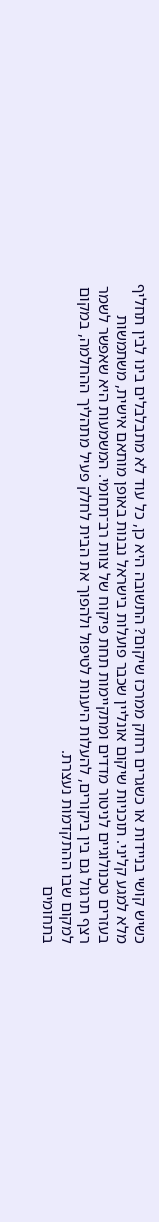כשיש קושי בניידות או כשגרים רחוק ממרכז שיקום? התשובה היא כן, כל עוד לא מתבלבלים בינו לבין תחליף מלא למגע קליני. תוכניות שיקום אונליין שכבר פועלות בישראל נבנות באופן מותאם אישית, משתמשות בעזרים טכנולוגיים לניטור מדדים ומתקיימות תחת פיקוח של צוות רב־תחומי. המשמעות היא שאפשר לשמר רצף תרגול גם בין ביקורים, להעלות היענות לטיפול ולהפוך את הבית לחלק פעיל מתהליך ההחלמה, במקום למקום שבו ההתקדמות נעצרת.
בתחומים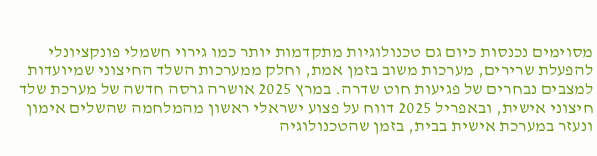מסוימים נכנסות כיום גם טכנולוגיות מתקדמות יותר כמו גירוי חשמלי פונקציונלי להפעלת שרירים, מערכות משוב בזמן אמת, וחלק ממערכות השלד החיצוני שמיועדות למצבים נבחרים של פגיעות חוט שדרה. במרץ 2025 אושרה גרסה חדשה של מערכת שלד חיצוני אישית, ובאפריל 2025 דווח על פצוע ישראלי ראשון מהמלחמה שהשלים אימון ונעזר במערכת אישית בבית, בזמן שהטכנולוגיה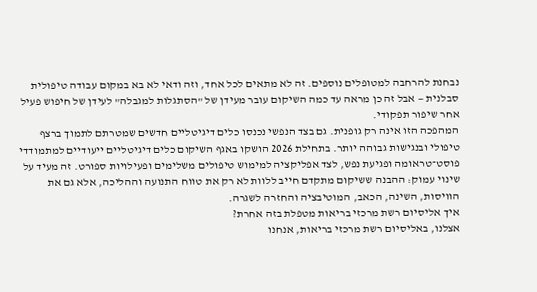נבחנת להרחבה למטופלים נוספים. זה לא מתאים לכל אחד, וזה ודאי לא בא במקום עבודה טיפולית סבלנית — אבל זה כן מראה עד כמה השיקום עובר מעידן של "הסתגלות למגבלה" לעידן של חיפוש פעיל אחר שיפור תפקודי.
המהפכה הזו אינה רק גופנית. גם בצד הנפשי נכנסו כלים דיגיטליים חדשים שמטרתם לתמוך ברצף טיפולי ובנגישות גבוהה יותר. בתחילת 2026 הושקו באגף השיקום כלים דיגיטליים ייעודיים למתמודדי פוסט־טראומה ופגיעת נפש, לצד אפליקציה למימוש טיפולים משלימים ופעילויות ספורט. זה מעיד על שינוי עמוק: ההבנה ששיקום מתקדם חייב ללוות לא רק את טווח התנועה וההליכה, אלא גם את הוויסות, השינה, הכאב, המוטיבציה והחזרה לשגרה.
איך אליסיום רשת מרכזי בריאות מטפלת בזה אחרת?
אצלנו, באליסיום רשת מרכזי בריאות, אנחנו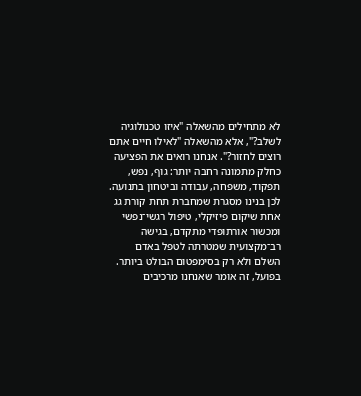לא מתחילים מהשאלה "איזו טכנולוגיה לשלב?", אלא מהשאלה "לאילו חיים אתם רוצים לחזור?". אנחנו רואים את הפציעה כחלק מתמונה רחבה יותר: גוף, נפש, תפקוד, משפחה, עבודה וביטחון בתנועה. לכן בנינו מסגרת שמחברת תחת קורת גג אחת שיקום פיזיקלי, טיפול רגשי־נפשי ומכשור אורתופדי מתקדם, בגישה רב־מקצועית שמטרתה לטפל באדם השלם ולא רק בסימפטום הבולט ביותר.
בפועל, זה אומר שאנחנו מרכיבים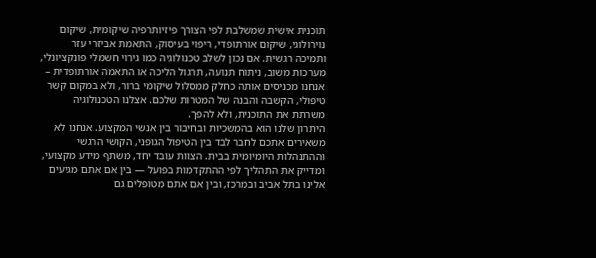תוכנית אישית שמשלבת לפי הצורך פיזיותרפיה שיקומית, שיקום נוירולוגי, שיקום אורתופדי, ריפוי בעיסוק, התאמת אביזרי עזר ותמיכה רגשית. אם נכון לשלב טכנולוגיה כמו גירוי חשמלי פונקציונלי, מערכות משוב, ניתוח תנועה, תרגול הליכה או התאמה אורתופדית – אנחנו מכניסים אותה כחלק ממסלול שיקומי ברור, ולא במקום קשר טיפולי, הקשבה והבנה של המטרות שלכם. אצלנו הטכנולוגיה משרתת את התוכנית, ולא להפך.
היתרון שלנו הוא בהמשכיות ובחיבור בין אנשי המקצוע. אנחנו לא משאירים אתכם לחבר לבד בין הטיפול הגופני, הקושי הרגשי וההתנהלות היומיומית בבית. הצוות עובד יחד, משתף מידע מקצועי, ומדייק את התהליך לפי ההתקדמות בפועל — בין אם אתם מגיעים אלינו בתל אביב ובמרכז, ובין אם אתם מטופלים גם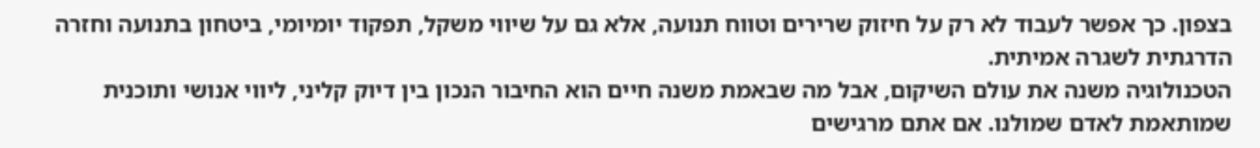בצפון. כך אפשר לעבוד לא רק על חיזוק שרירים וטווח תנועה, אלא גם על שיווי משקל, תפקוד יומיומי, ביטחון בתנועה וחזרה הדרגתית לשגרה אמיתית.
הטכנולוגיה משנה את עולם השיקום, אבל מה שבאמת משנה חיים הוא החיבור הנכון בין דיוק קליני, ליווי אנושי ותוכנית שמותאמת לאדם שמולנו. אם אתם מרגישים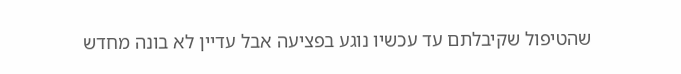שהטיפול שקיבלתם עד עכשיו נוגע בפציעה אבל עדיין לא בונה מחדש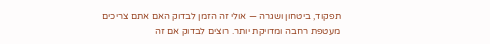תפקוד, ביטחון ושגרה — אולי זה הזמן לבדוק האם אתם צריכים מעטפת רחבה ומדויקת יותר. רוצים לבדוק אם זה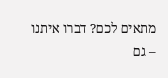מתאים לכם? דברו איתנו – גם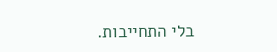בלי התחייבות.